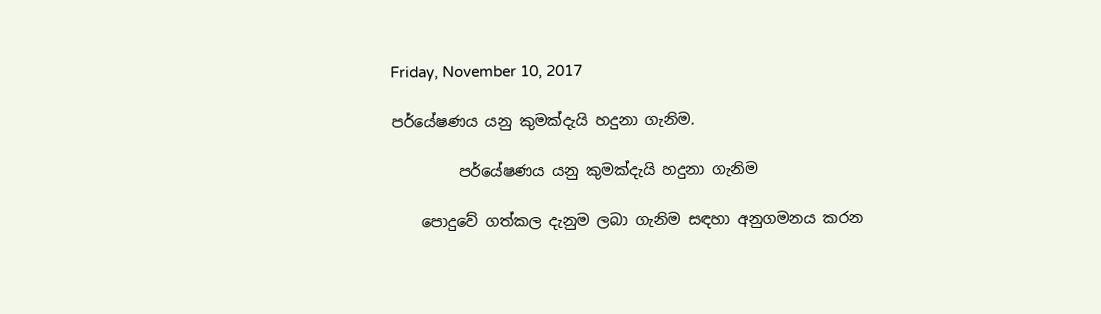Friday, November 10, 2017

පර්යේෂණය යනු කුමක්දැයි හදුනා ගැනිම.

         පර්යේෂණය යනු කුමක්දැයි හදුනා ගැනිම

    පොදුවේ ගත්කල දැනුම ලබා ගැනිම සඳහා අනුගමනය කරන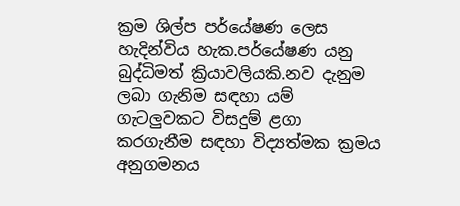ක්‍රම ශිල්ප පර්යේෂණ ලෙස හැදින්විය හැක.පර්යේෂණ යනු බුද්ධිමත් ක්‍රියාවලියකි.නව දැනුම ලබා ගැනිම සඳහා යම් ගැටලුවකට විසදුම් ළගා කරගැනීම සඳහා විද්‍යත්මක ක්‍රමය අනුගමනය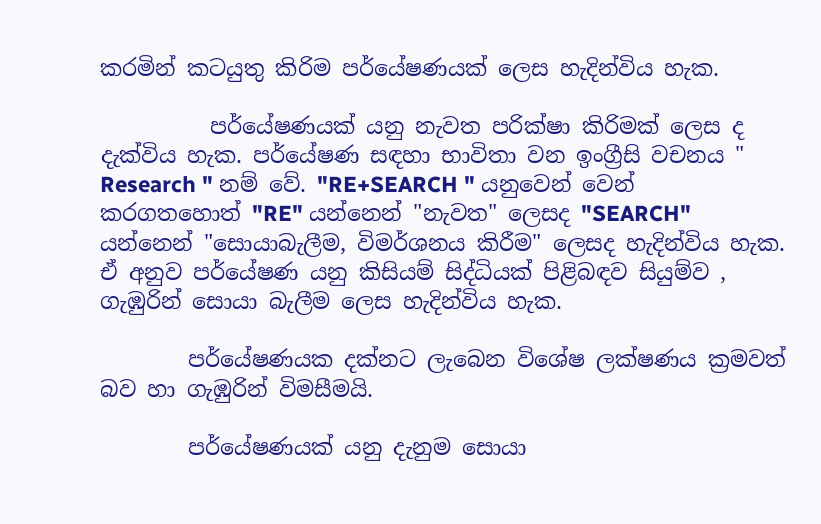කරමින් කටයුතු කිරිම පර්යේෂණයක් ලෙස හැදින්විය හැක.

          පර්යේෂණයක් යනු නැවත පරික්ෂා කිරිමක් ලෙස ද දැක්විය හැක. පර්යේෂණ සඳහා භාවිතා වන ඉංග්‍රීසි වචනය " Research " නම් වේ. "RE+SEARCH " යනුවෙන් වෙන් කරගතහොත් "RE" යන්නෙන් "නැවත" ලෙසද "SEARCH" යන්නෙන් "සොයාබැලීම, විමර්ශනය කිරීම" ලෙසද හැදින්විය හැක. ඒ අනුව පර්යේෂණ යනු කිසියම් සිද්ධියක් පිළිබඳව සියුම්ව , ගැඹුරින් සොයා බැලීම ලෙස හැදින්විය හැක.

        පර්යේෂණයක දක්නට ලැබෙන විශේෂ ලක්ෂණය ක්‍රමවත් බව හා ගැඹුරින් විමසීමයි.

        පර්යේෂණයක් යනු දැනුම සොයා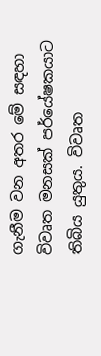ගැනීම වන අතර මේ සඳහා විවෘත මනසක් පර්යේෂකයාට තිබිය යුතුය. විවෘත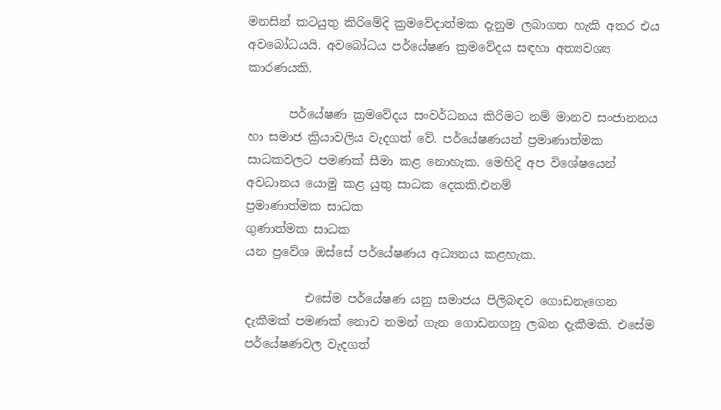මනසින් කටයුතු කිරිමේදි ක්‍රමවේදාත්මක දැනුම ලබාගත හැකි අතර එය අවබෝධයයි. අවබෝධය පර්යේෂණ ක්‍රමවේදය සඳහා අත්‍යවශ්‍ය කාරණයකි.

       පර්යේෂණ ක්‍රමවේදය සංවර්ධනය කිරිමට නම් මානව සංජානනය හා සමාජ ක්‍රියාවලිය වැදගත් වේ. පර්යේෂණයන් ප්‍රමාණාත්මක සාධකවලට පමණක් සීමා කළ නොහැක. මෙහිදි අප විශේෂයෙන් අවධානය යොමු කළ යුතු සාධක දෙකකි.එනම්
ප්‍රමාණාත්මක සාධක
ගුණාත්මක සාධක
යන ප්‍රවේශ ඔස්සේ පර්යේෂණය අධ්‍යනය කළහැක.

          එසේම පර්යේෂණ යනු සමාජය පිලිබඳව ගොඩනැගෙන දැකීමක් පමණක් නොව තමන් ගැන ගොඩනගනු ලබන දැකීමකි. එසේම පර්යේෂණවල වැදගත්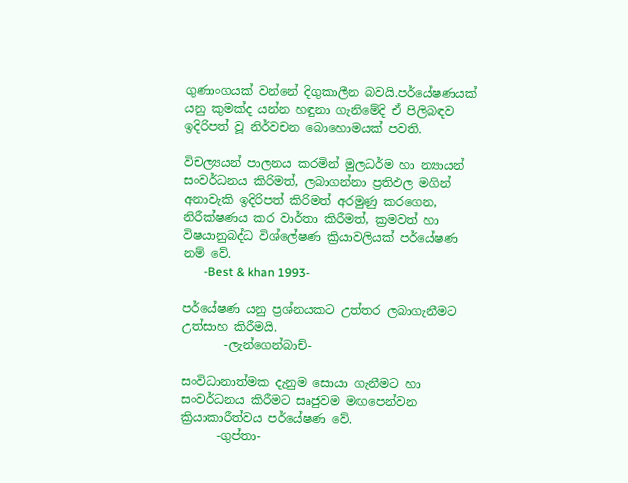ගුණාංගයක් වන්නේ දිගුකාලීන බවයි.පර්යේෂණයක් යනු කුමක්ද යන්න හඳුනා ගැනිමේදි ඒ පිලිබඳව ඉදිරිපත් වූ නිර්වචන බොහොමයක් පවති.

විචල්‍යයන් පාලනය කරමින් මුලධර්ම හා න්‍යායන් සංවර්ධනය කිරිමත්, ලබාගන්නා ප්‍රතිඵල මගින් අනාවැකි ඉදිරිපත් කිරිමත් අරමුණු කරගෙන, නිරීක්ෂණය කර වාර්තා කිරීමත්, ක්‍රමවත් හා විෂයානුබද්ධ විශ්ලේෂණ ක්‍රියාවලියක් පර්යේෂණ නම් වේ.
       -Best & khan 1993-

පර්යේෂණ යනු ප්‍රශ්නයකට උත්තර ලබාගැනීමට උත්සාහ කිරීමයි.
       -ලැන්ගෙන්බාච්-

සංවිධානාත්මක දැනුම සොයා ගැනීමට හා සංවර්ධනය කිරීමට සෘජුවම මඟපෙන්වන ක්‍රියාකාරීත්වය පර්යේෂණ වේ.
      -ගුප්තා-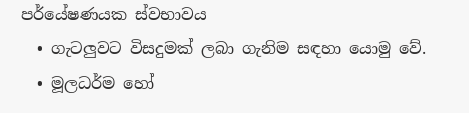පර්යේෂණයක ස්වභාවය
  • ගැටලුවට විසදුමක් ලබා ගැනිම සඳහා යොමු වේ.
  • මූලධර්ම හෝ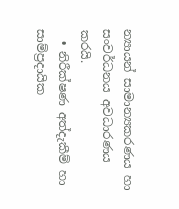න්‍යායන් සාමාන්‍යකරණය හා සංවර්ධනය අවධාරණය කරයි.
  • නිරීක්ෂණ අත්දැකීම් හා සාම්ප්‍රදායික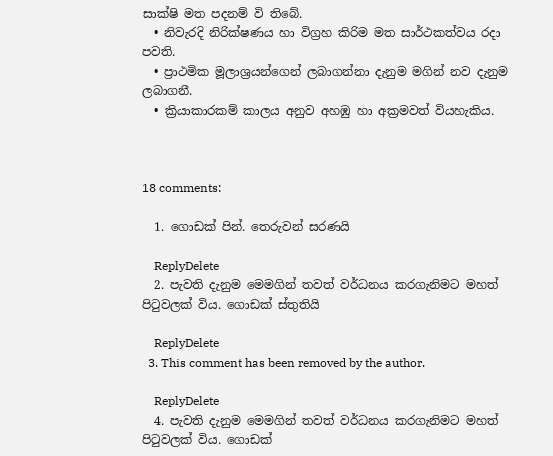සාක්ෂි මත පදනම් වි තිබේ.
  • නිවැරදි නිරික්ෂණය හා විග්‍රහ කිරිම මත සාර්ථකත්වය රදා පවති.
  • ප්‍රාථමික මූලාශ්‍රයන්ගෙන් ලබාගන්නා දැනුම මගින් නව දැනුම ලබාගනී.
  • ක්‍රියාකාරකම් කාලය අනුව අහඹු හා අක්‍රමවත් වියහැකිය.



18 comments:

  1. ගොඩක් පින්. තෙරුවන් සරණයි

    ReplyDelete
  2. පැවති දැනුම මෙමගින් තවත් වර්ධනය කරගැනිමට මහත් පිටුවලක් විය. ගොඩක් ස්තුතියි

    ReplyDelete
  3. This comment has been removed by the author.

    ReplyDelete
  4. පැවති දැනුම මෙමගින් තවත් වර්ධනය කරගැනිමට මහත් පිටුවලක් විය. ගොඩක්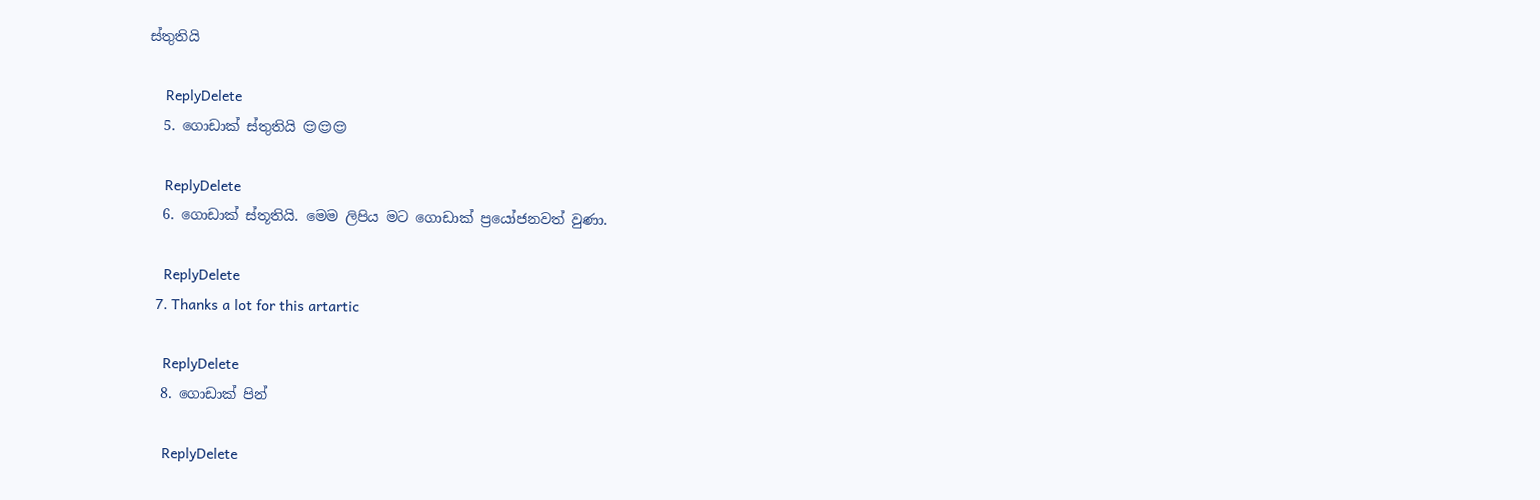ස්තුතියි

    ReplyDelete
  5. ගොඩාක් ස්තුතියි 😌😌😌

    ReplyDelete
  6. ගොඩාක් ස්තූතියි. මෙම ලිපිය මට ගොඩාක් ප්‍රයෝජනවත් වුණා.

    ReplyDelete
  7. Thanks a lot for this artartic

    ReplyDelete
  8. ගොඩාක් පින්

    ReplyDelete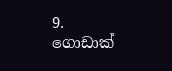9. ගොඩාක්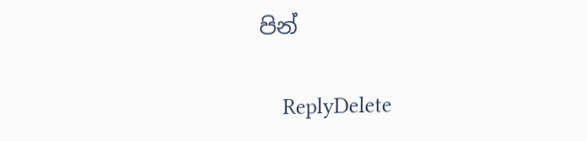පින්

    ReplyDelete